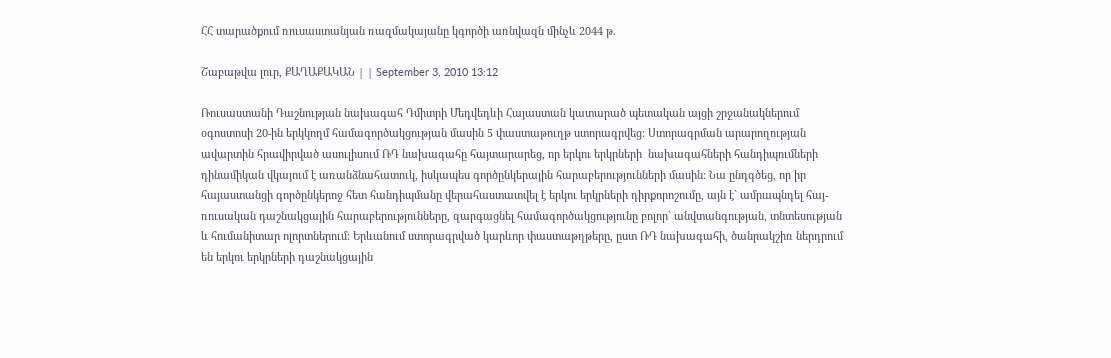ՀՀ տարածքում ռուսաստանյան ռազմակայանը կգործի առնվազն մինչև 2044 թ.

Շաբաթվա լուր, ՔԱՂԱՔԱԿԱՆ | | September 3, 2010 13:12

Ռուսաստանի Դաշնության նախագահ Դմիտրի Մեդվեդևի Հայաստան կատարած պետական այցի շրջանակներում օգոստոսի 20-ին երկկողմ համագործակցության մասին 5 փաստաթուղթ ստորագրվեց: Ստորագրման արարողության ավարտին հրավիրված ասուլիսում ՌԴ նախագահը հայտարարեց, որ երկու երկրների  նախագահների հանդիպումների դինամիկան վկայում է առանձնահատուկ, իսկապես գործընկերային հարաբերությունների մասին: Նա ընդգծեց, որ իր հայաստանցի գործընկերոջ հետ հանդիպմանը վերահաստատվել է երկու երկրների դիրքորոշումը, այն է` ամրապնդել հայ-ռուսական դաշնակցային հարաբերությունները, զարգացնել համագործակցությունը բոլոր` անվտանգության, տնտեսության և հումանիտար ոլորտներում: Երևանում ստորագրված կարևոր փաստաթղթերը, ըստ ՌԴ նախագահի, ծանրակշիռ ներդրում են երկու երկրների դաշնակցային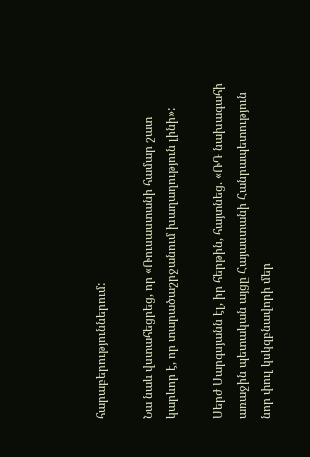հարաբերություններում:

Նա նաև վստահեցրեց, որ «Ռուսաստանի համար շատ կարևոր է, որ տարածաշրջանում խաղաղություն լինի»:

Սերժ Սարգսյանն էլ, իր հերթին, հայտնեց. «ՌԴ նախագահի առաջին պետական այցը Հայաստանի Հանրապետություն նոր փուլ կսկզբնավորի մեր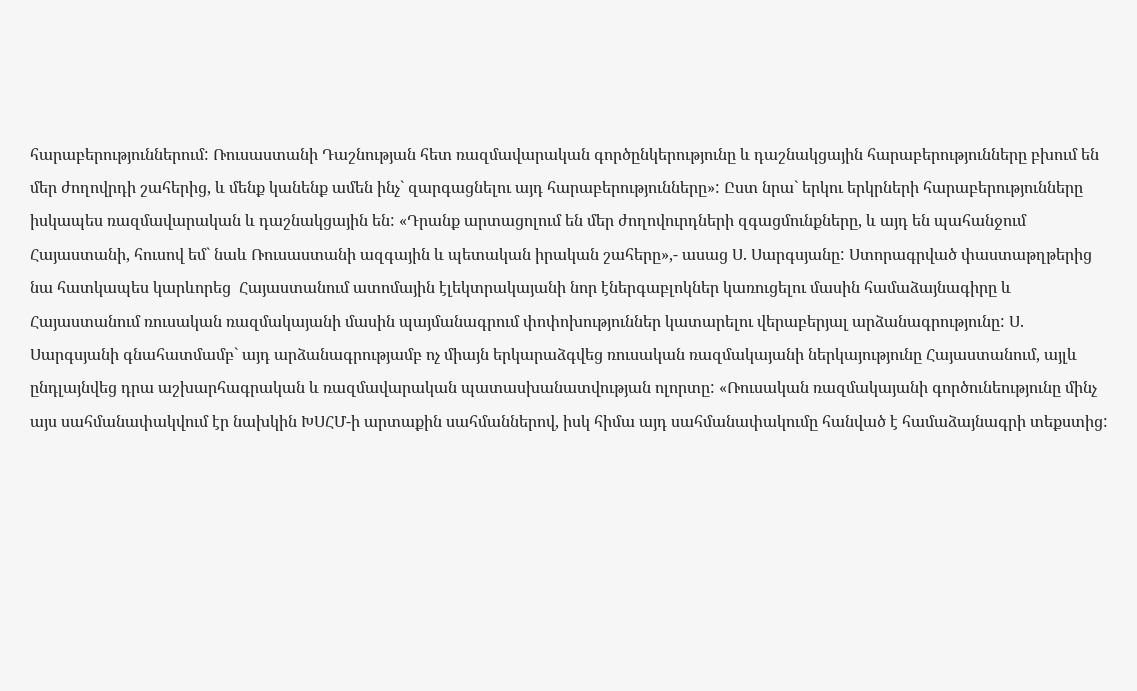հարաբերություններում: Ռուսաստանի Դաշնության հետ ռազմավարական գործընկերությունը և դաշնակցային հարաբերությունները բխում են մեր ժողովրդի շահերից, և մենք կանենք ամեն ինչ` զարգացնելու այդ հարաբերությունները»: Ըստ նրա` երկու երկրների հարաբերությունները իսկապես ռազմավարական և դաշնակցային են: «Դրանք արտացոլում են մեր ժողովուրդների զգացմունքները, և այդ են պահանջում Հայաստանի, հուսով եմ` նաև Ռուսաստանի ազգային և պետական իրական շահերը»,- ասաց Ս. Սարգսյանը: Ստորագրված փաստաթղթերից նա հատկապես կարևորեց  Հայաստանում ատոմային էլեկտրակայանի նոր էներգաբլոկներ կառուցելու մասին համաձայնագիրը և Հայաստանում ռուսական ռազմակայանի մասին պայմանագրում փոփոխություններ կատարելու վերաբերյալ արձանագրությունը: Ս. Սարգսյանի գնահատմամբ` այդ արձանագրությամբ ոչ միայն երկարաձգվեց ռուսական ռազմակայանի ներկայությունը Հայաստանում, այլև ընդլայնվեց դրա աշխարհագրական և ռազմավարական պատասխանատվության ոլորտը: «Ռուսական ռազմակայանի գործունեությունը մինչ այս սահմանափակվում էր նախկին ԽՍՀՄ-ի արտաքին սահմաններով, իսկ հիմա այդ սահմանափակումը հանված է համաձայնագրի տեքստից: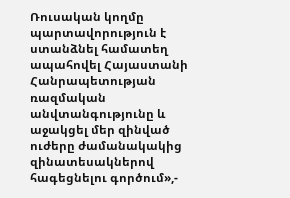Ռուսական կողմը պարտավորություն է ստանձնել համատեղ ապահովել Հայաստանի Հանրապետության ռազմական անվտանգությունը և աջակցել մեր զինված ուժերը ժամանակակից զինատեսակներով հագեցնելու գործում»,-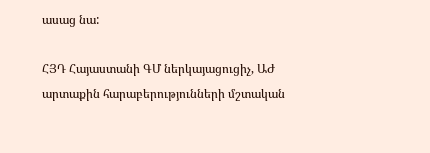ասաց նա:

ՀՅԴ Հայաստանի ԳՄ ներկայացուցիչ, ԱԺ արտաքին հարաբերությունների մշտական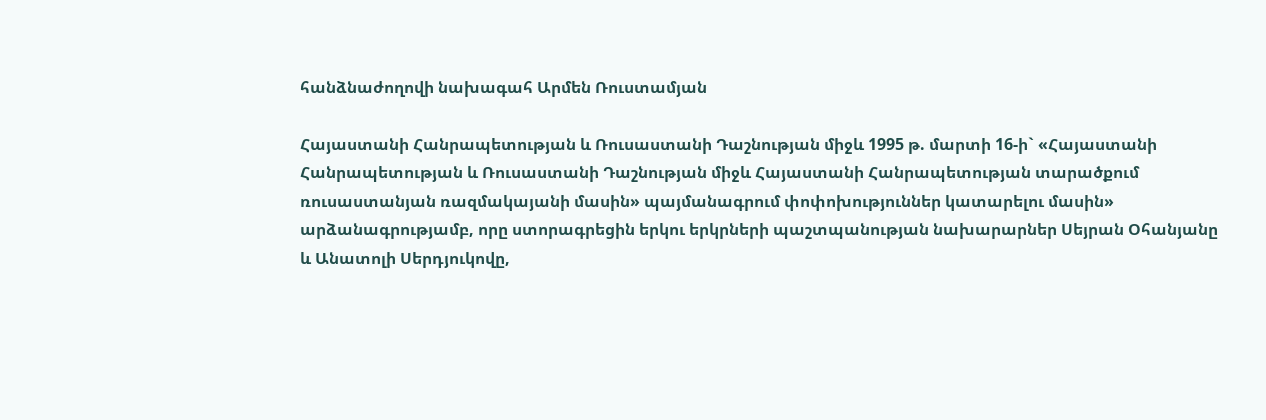հանձնաժողովի նախագահ Արմեն Ռուստամյան

Հայաստանի Հանրապետության և Ռուսաստանի Դաշնության միջև 1995 թ. մարտի 16-ի` «Հայաստանի Հանրապետության և Ռուսաստանի Դաշնության միջև Հայաստանի Հանրապետության տարածքում ռուսաստանյան ռազմակայանի մասին» պայմանագրում փոփոխություններ կատարելու մասին» արձանագրությամբ, որը ստորագրեցին երկու երկրների պաշտպանության նախարարներ Սեյրան Օհանյանը և Անատոլի Սերդյուկովը,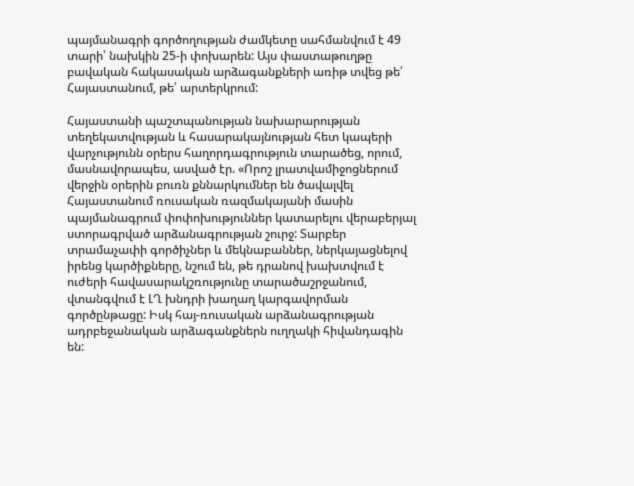պայմանագրի գործողության ժամկետը սահմանվում է 49 տարի՝ նախկին 25-ի փոխարեն: Այս փաստաթուղթը բավական հակասական արձագանքների առիթ տվեց թե՛ Հայաստանում, թե՛ արտերկրում:

Հայաստանի պաշտպանության նախարարության տեղեկատվության և հասարակայնության հետ կապերի վարչությունն օրերս հաղորդագրություն տարածեց, որում, մասնավորապես, ասված էր. «Որոշ լրատվամիջոցներում վերջին օրերին բուռն քննարկումներ են ծավալվել Հայաստանում ռուսական ռազմակայանի մասին պայմանագրում փոփոխություններ կատարելու վերաբերյալ ստորագրված արձանագրության շուրջ: Տարբեր տրամաչափի գործիչներ և մեկնաբաններ, ներկայացնելով իրենց կարծիքները, նշում են, թե դրանով խախտվում է ուժերի հավասարակշռությունը տարածաշրջանում, վտանգվում է ԼՂ խնդրի խաղաղ կարգավորման գործընթացը: Իսկ հայ-ռուսական արձանագրության ադրբեջանական արձագանքներն ուղղակի հիվանդագին են: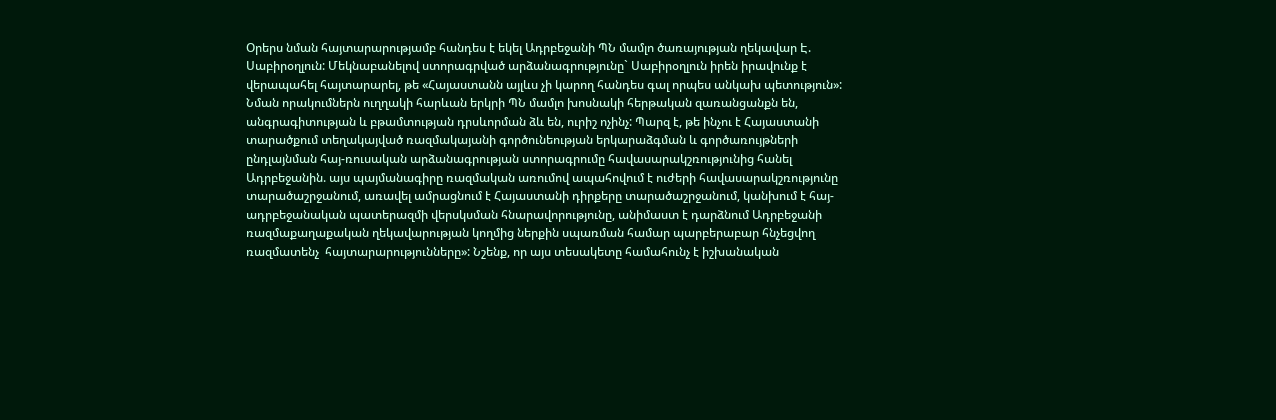Օրերս նման հայտարարությամբ հանդես է եկել Ադրբեջանի ՊՆ մամլո ծառայության ղեկավար Է. Սաբիրօղլուն: Մեկնաբանելով ստորագրված արձանագրությունը` Սաբիրօղլուն իրեն իրավունք է վերապահել հայտարարել, թե «Հայաստանն այլևս չի կարող հանդես գալ որպես անկախ պետություն»: Նման որակումներն ուղղակի հարևան երկրի ՊՆ մամլո խոսնակի հերթական զառանցանքն են, անգրագիտության և բթամտության դրսևորման ձև են, ուրիշ ոչինչ: Պարզ է, թե ինչու է Հայաստանի տարածքում տեղակայված ռազմակայանի գործունեության երկարաձգման և գործառույթների ընդլայնման հայ-ռուսական արձանագրության ստորագրումը հավասարակշռությունից հանել Ադրբեջանին. այս պայմանագիրը ռազմական առումով ապահովում է ուժերի հավասարակշռությունը տարածաշրջանում, առավել ամրացնում է Հայաստանի դիրքերը տարածաշրջանում, կանխում է հայ-ադրբեջանական պատերազմի վերսկսման հնարավորությունը, անիմաստ է դարձնում Ադրբեջանի ռազմաքաղաքական ղեկավարության կողմից ներքին սպառման համար պարբերաբար հնչեցվող ռազմատենչ  հայտարարությունները»: Նշենք, որ այս տեսակետը համահունչ է իշխանական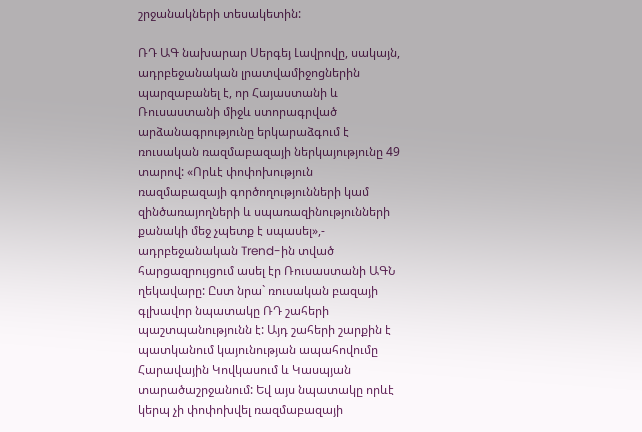շրջանակների տեսակետին:

ՌԴ ԱԳ նախարար Սերգեյ Լավրովը, սակայն, ադրբեջանական լրատվամիջոցներին պարզաբանել է, որ Հայաստանի և Ռուսաստանի միջև ստորագրված արձանագրությունը երկարաձգում է ռուսական ռազմաբազայի ներկայությունը 49 տարով: «Որևէ փոփոխություն ռազմաբազայի գործողությունների կամ զինծառայողների և սպառազինությունների քանակի մեջ չպետք է սպասել»,- ադրբեջանական Trend-ին տված հարցազրույցում ասել էր Ռուսաստանի ԱԳՆ ղեկավարը: Ըստ նրա` ռուսական բազայի գլխավոր նպատակը ՌԴ շահերի պաշտպանությունն է: Այդ շահերի շարքին է պատկանում կայունության ապահովումը Հարավային Կովկասում և Կասպյան տարածաշրջանում: Եվ այս նպատակը որևէ կերպ չի փոփոխվել ռազմաբազայի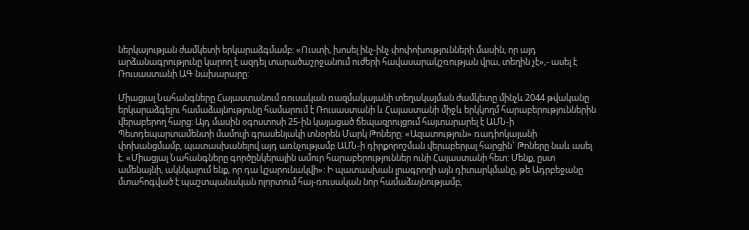ներկայության ժամկետի երկարաձգմամբ: «Ուստի, խոսել ինչ-ինչ փոփոխությունների մասին, որ այդ արձանագրությունը կարող է ազդել տարածաշրջանում ուժերի հավասարակշռության վրա, տեղին չէ»,- ասել է Ռուսաստանի ԱԳ նախարարը:

Միացյալ Նահանգները Հայաստանում ռուսական ռազմակայանի տեղակայման ժամկետը մինչև 2044 թվականը երկարաձգելու համաձայնությունը համարում է Ռուսաստանի և Հայաստանի միջև երկկողմ հարաբերություններին վերաբերող հարց: Այդ մասին օգոստոսի 25-ին կայացած ճեպազրույցում հայտարարել է ԱՄՆ-ի Պետդեպարտամենտի մամուլի գրասենյակի տնօրեն Մարկ Թոները: «Ազատություն» ռադիոկայանի փոխանցմամբ, պատասխանելով այդ առնչությամբ ԱՄՆ-ի դիրքորոշման վերաբերյալ հարցին` Թոները նաև ասել է. «Միացյալ Նահանգները գործընկերային ամուր հարաբերություններ ունի Հայաստանի հետ: Մենք, ըստ ամենայնի, ակնկալում ենք, որ դա կշարունակվի»: Ի պատասխան լրագրողի այն դիտարկմանը, թե Ադրբեջանը մտահոգված է պաշտպանական ոլորտում հայ-ռուսական նոր համաձայնությամբ,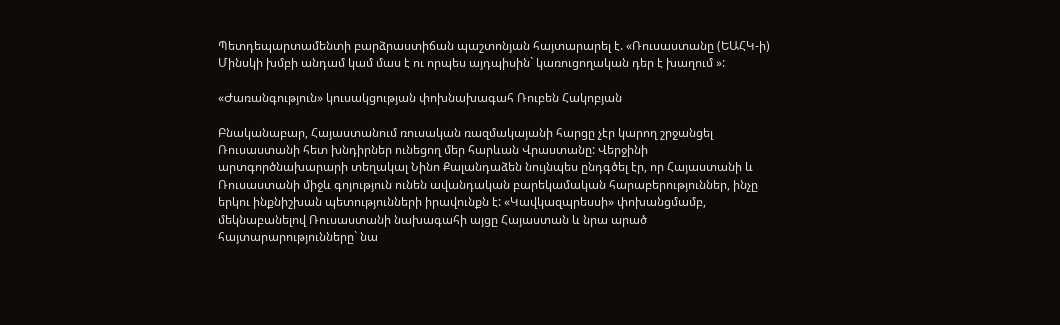Պետդեպարտամենտի բարձրաստիճան պաշտոնյան հայտարարել է. «Ռուսաստանը (ԵԱՀԿ-ի) Մինսկի խմբի անդամ կամ մաս է ու որպես այդպիսին` կառուցողական դեր է խաղում »:

«Ժառանգություն» կուսակցության փոխնախագահ Ռուբեն Հակոբյան

Բնականաբար, Հայաստանում ռուսական ռազմակայանի հարցը չէր կարող շրջանցել Ռուսաստանի հետ խնդիրներ ունեցող մեր հարևան Վրաստանը: Վերջինի արտգործնախարարի տեղակալ Նինո Քալանդաձեն նույնպես ընդգծել էր, որ Հայաստանի և Ռուսաստանի միջև գոյություն ունեն ավանդական բարեկամական հարաբերություններ, ինչը երկու ինքնիշխան պետությունների իրավունքն է: «Կավկազպրեսսի» փոխանցմամբ, մեկնաբանելով Ռուսաստանի նախագահի այցը Հայաստան և նրա արած հայտարարությունները` նա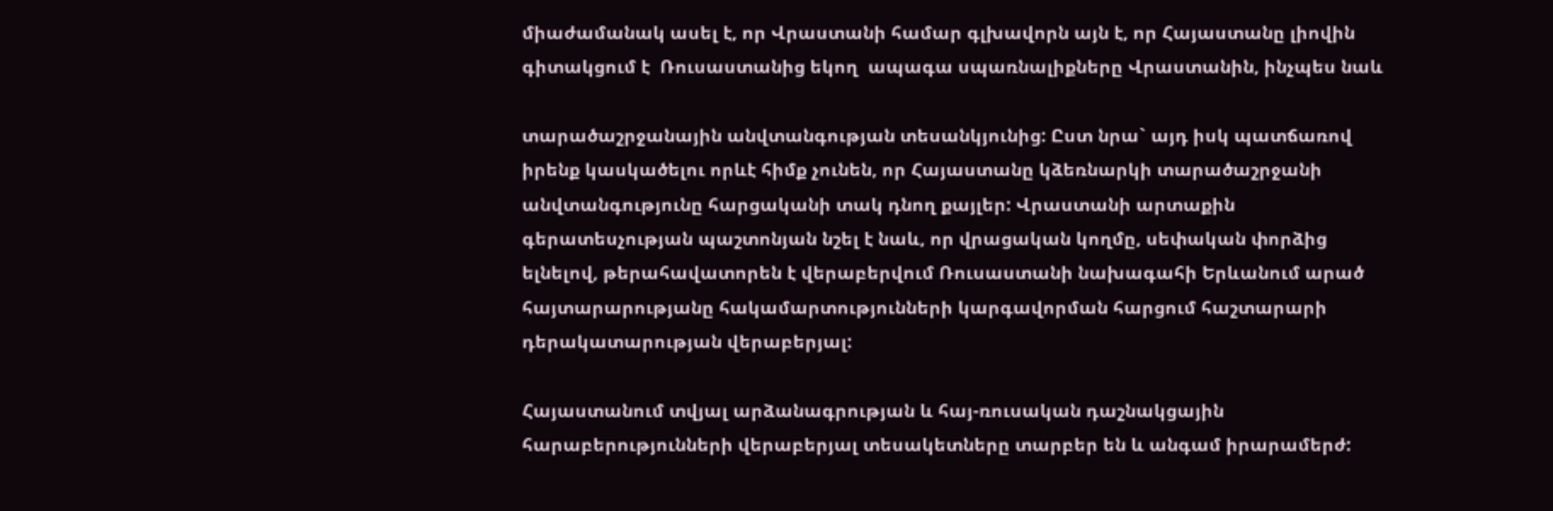միաժամանակ ասել է, որ Վրաստանի համար գլխավորն այն է, որ Հայաստանը լիովին գիտակցում է  Ռուսաստանից եկող  ապագա սպառնալիքները Վրաստանին, ինչպես նաև

տարածաշրջանային անվտանգության տեսանկյունից: Ըստ նրա` այդ իսկ պատճառով իրենք կասկածելու որևէ հիմք չունեն, որ Հայաստանը կձեռնարկի տարածաշրջանի անվտանգությունը հարցականի տակ դնող քայլեր: Վրաստանի արտաքին գերատեսչության պաշտոնյան նշել է նաև, որ վրացական կողմը, սեփական փորձից ելնելով, թերահավատորեն է վերաբերվում Ռուսաստանի նախագահի Երևանում արած հայտարարությանը հակամարտությունների կարգավորման հարցում հաշտարարի դերակատարության վերաբերյալ:

Հայաստանում տվյալ արձանագրության և հայ-ռուսական դաշնակցային հարաբերությունների վերաբերյալ տեսակետները տարբեր են և անգամ իրարամերժ: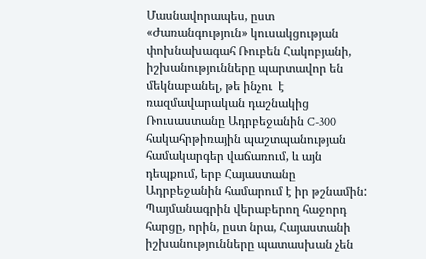Մասնավորապես, ըստ «Ժառանգություն» կուսակցության փոխնախագահ Ռուբեն Հակոբյանի, իշխանությունները պարտավոր են մեկնաբանել, թե ինչու  է ռազմավարական դաշնակից Ռուսաստանը Ադրբեջանին C-300 հակահրթիռային պաշտպանության համակարգեր վաճառում, և այն դեպքում, երբ Հայաստանը Ադրբեջանին համարում է իր թշնամին: Պայմանագրին վերաբերող հաջորդ հարցը, որին, ըստ նրա, Հայաստանի իշխանությունները պատասխան չեն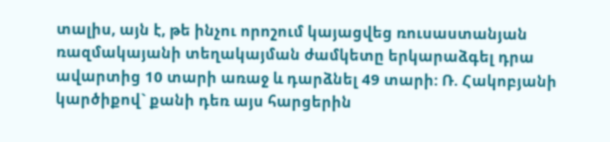տալիս, այն է, թե ինչու որոշում կայացվեց ռուսաստանյան ռազմակայանի տեղակայման ժամկետը երկարաձգել դրա ավարտից 10 տարի առաջ և դարձնել 49 տարի: Ռ. Հակոբյանի կարծիքով` քանի դեռ այս հարցերին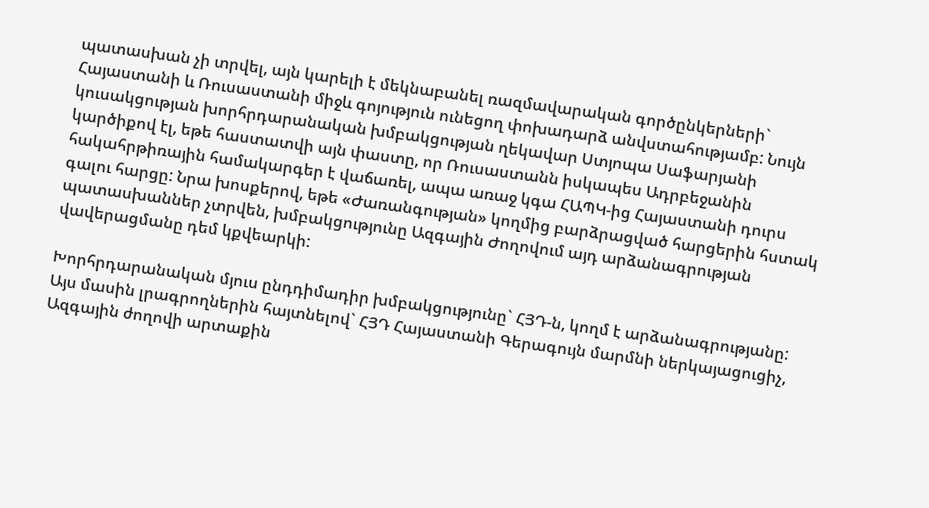պատասխան չի տրվել, այն կարելի է մեկնաբանել ռազմավարական գործընկերների` Հայաստանի և Ռուսաստանի միջև գոյություն ունեցող փոխադարձ անվստահությամբ: Նույն կուսակցության խորհրդարանական խմբակցության ղեկավար Ստյոպա Սաֆարյանի կարծիքով էլ, եթե հաստատվի այն փաստը, որ Ռուսաստանն իսկապես Ադրբեջանին հակահրթիռային համակարգեր է վաճառել, ապա առաջ կգա ՀԱՊԿ-ից Հայաստանի դուրս գալու հարցը: Նրա խոսքերով, եթե «Ժառանգության» կողմից բարձրացված հարցերին հստակ պատասխաններ չտրվեն, խմբակցությունը Ազգային Ժողովում այդ արձանագրության վավերացմանը դեմ կքվեարկի:

Խորհրդարանական մյուս ընդդիմադիր խմբակցությունը` ՀՅԴ-ն, կողմ է արձանագրությանը: Այս մասին լրագրողներին հայտնելով` ՀՅԴ Հայաստանի Գերագույն մարմնի ներկայացուցիչ, Ազգային ժողովի արտաքին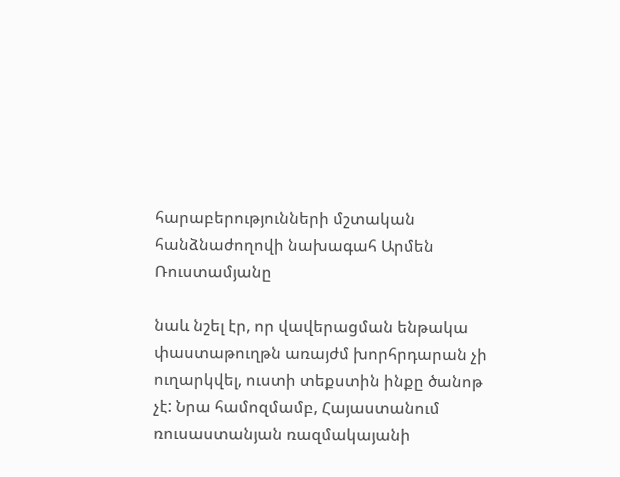հարաբերությունների մշտական հանձնաժողովի նախագահ Արմեն Ռուստամյանը

նաև նշել էր, որ վավերացման ենթակա փաստաթուղթն առայժմ խորհրդարան չի ուղարկվել, ուստի տեքստին ինքը ծանոթ չէ: Նրա համոզմամբ, Հայաստանում ռուսաստանյան ռազմակայանի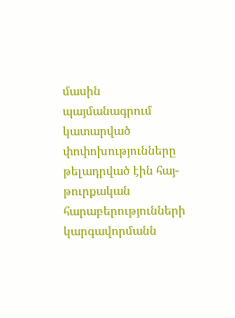մասին պայմանագրում կատարված փոփոխությունները թելադրված էին հայ-թուրքական հարաբերությունների կարգավորմանն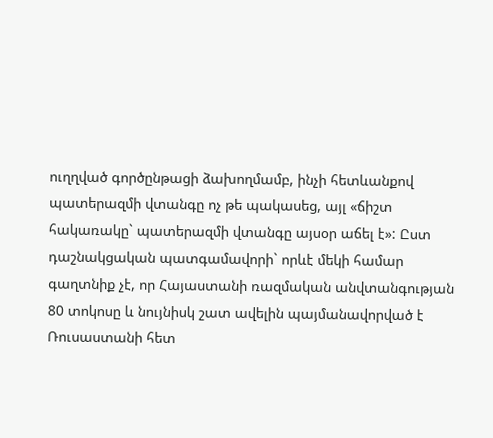ուղղված գործընթացի ձախողմամբ, ինչի հետևանքով պատերազմի վտանգը ոչ թե պակասեց, այլ «ճիշտ հակառակը` պատերազմի վտանգը այսօր աճել է»: Ըստ դաշնակցական պատգամավորի` որևէ մեկի համար գաղտնիք չէ, որ Հայաստանի ռազմական անվտանգության 80 տոկոսը և նույնիսկ շատ ավելին պայմանավորված է Ռուսաստանի հետ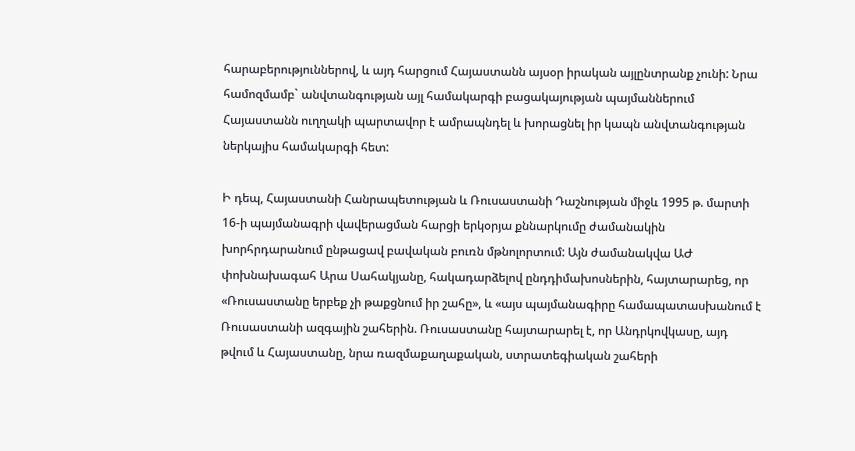հարաբերություններով, և այդ հարցում Հայաստանն այսօր իրական այլընտրանք չունի: Նրա համոզմամբ` անվտանգության այլ համակարգի բացակայության պայմաններում Հայաստանն ուղղակի պարտավոր է ամրապնդել և խորացնել իր կապն անվտանգության ներկայիս համակարգի հետ:

Ի դեպ, Հայաստանի Հանրապետության և Ռուսաստանի Դաշնության միջև 1995 թ. մարտի 16-ի պայմանագրի վավերացման հարցի երկօրյա քննարկումը ժամանակին խորհրդարանում ընթացավ բավական բուռն մթնոլորտում: Այն ժամանակվա ԱԺ փոխնախագահ Արա Սահակյանը, հակադարձելով ընդդիմախոսներին, հայտարարեց, որ «Ռուսաստանը երբեք չի թաքցնում իր շահը», և «այս պայմանագիրը համապատասխանում է Ռուսաստանի ազգային շահերին. Ռուսաստանը հայտարարել է, որ Անդրկովկասը, այդ թվում և Հայաստանը, նրա ռազմաքաղաքական, ստրատեգիական շահերի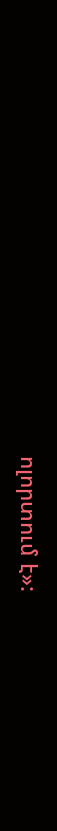ոլորտում է»: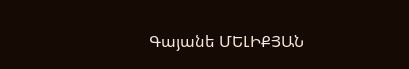Գայանե ՄԵԼԻՔՅԱՆ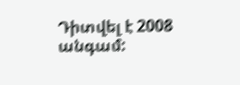Դիտվել է 2008 անգամ: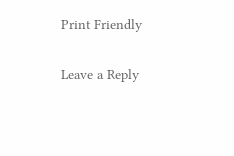Print Friendly

Leave a Reply